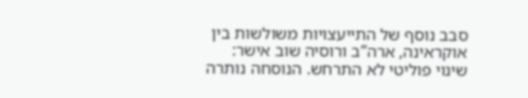סבב נוסף של התייעצויות משולשות בין אוקראינה, ארה”ב ורוסיה שוב אישר: שינוי פוליטי לא התרחש. הנוסחה נותרה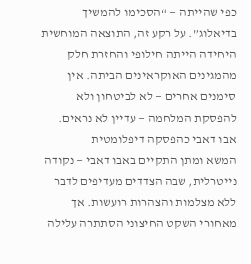כפי שהייתה — “הסכימו להמשיך בדיאלוג”. על רקע זה, התוצאה המוחשית היחידה הייתה חילופי והחזרת חלק מהמגינים האוקראינים הביתה. אין סימנים אחרים — לא לביטחון ולא להפסקת המלחמה — עדיין לא נראים.
אבו דאבי כהפסקה דיפלומטית
המשא ומתן התקיים באבו דאבי — נקודה נייטרלית, שבה הצדדים מעדיפים לדבר ללא מצלמות והצהרות רועשות. אך מאחורי השקט החיצוני הסתתרה עלילה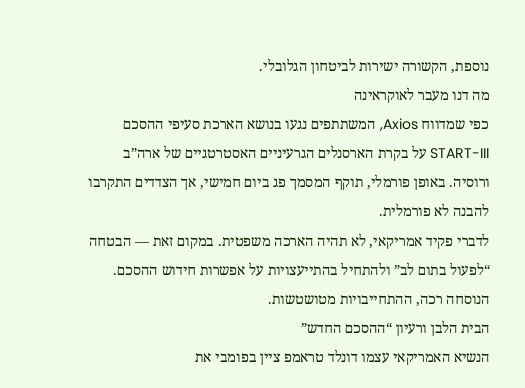נוספת, הקשורה ישירות לביטחון הגלובלי.
מה דנו מעבר לאוקראינה
כפי שמדווח Axios, המשתתפים נגעו בנושא הארכת סעיפי ההסכם START-III על בקרת הארסנלים הגרעיניים האסטרטגיים של ארה”ב ורוסיה. באופן פורמלי, תוקף המסמך פג ביום חמישי, אך הצדדים התקרבו להבנה לא פורמלית.
לדברי פקיד אמריקאי, לא תהיה הארכה משפטית. במקום זאת — הבטחה “לפעול בתום לב” ולהתחיל בהתייעצויות על אפשרות חידוש ההסכם. הנוסחה רכה, ההתחייבויות מטושטשות.
הבית הלבן ורעיון “ההסכם החדש”
הנשיא האמריקאי עצמו דונלד טראמפ ציין בפומבי את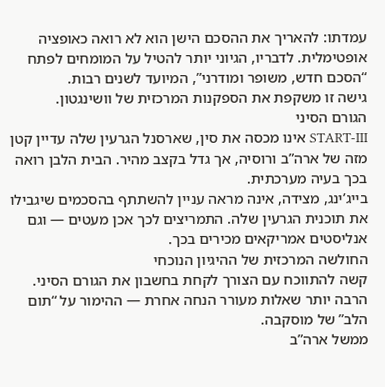עמדתו: להאריך את ההסכם הישן הוא לא רואה כאופציה אופטימלית. לדבריו, הגיוני יותר להטיל על המומחים לפתח “הסכם חדש, משופר ומודרני”, המיועד לשנים רבות.
גישה זו משקפת את הספקנות המרכזית של וושינגטון.
הגורם הסיני
START-III אינו מכסה את סין, שארסנל הגרעין שלה עדיין קטן מזה של ארה”ב ורוסיה, אך גדל בקצב מהיר. הבית הלבן רואה בכך בעיה מערכתית.
בייג’ינג, מצידה, אינה מראה עניין להשתתף בהסכמים שיגבילו את תוכנית הגרעין שלה. התמריצים לכך אכן מעטים — וגם אנליסטים אמריקאים מכירים בכך.
החולשה המרכזית של ההיגיון הנוכחי
קשה להתווכח עם הצורך לקחת בחשבון את הגורם הסיני. הרבה יותר שאלות מעורר הנחה אחרת — ההימור על “תום הלב” של מוסקבה.
ממשל ארה”ב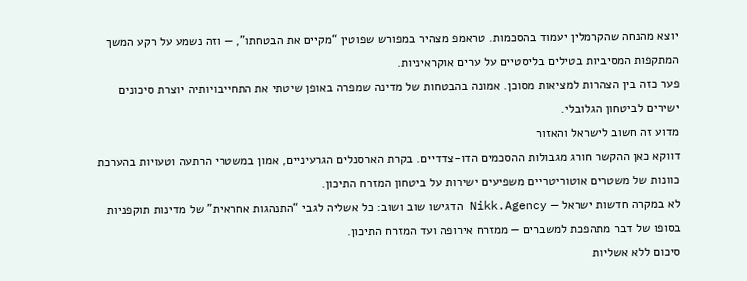יוצא מהנחה שהקרמלין יעמוד בהסכמות. טראמפ מצהיר במפורש שפוטין “מקיים את הבטחתו”, — וזה נשמע על רקע המשך המתקפות המסיביות בטילים בליסטיים על ערים אוקראיניות.
פער כזה בין הצהרות למציאות מסוכן. אמונה בהבטחות של מדינה שמפרה באופן שיטתי את התחייבויותיה יוצרת סיכונים ישירים לביטחון הגלובלי.
מדוע זה חשוב לישראל והאזור
דווקא כאן ההקשר חורג מגבולות ההסכמים הדו-צדדיים. בקרת הארסנלים הגרעיניים, אמון במשטרי הרתעה וטעויות בהערכת כוונות של משטרים אוטוריטריים משפיעים ישירות על ביטחון המזרח התיכון.
לא במקרה חדשות ישראל — Nikk.Agency הדגישו שוב ושוב: כל אשליה לגבי “התנהגות אחראית” של מדינות תוקפניות בסופו של דבר מתהפכת למשברים — ממזרח אירופה ועד המזרח התיכון.
סיכום ללא אשליות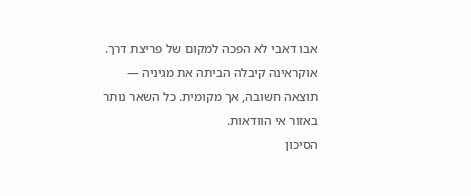אבו דאבי לא הפכה למקום של פריצת דרך. אוקראינה קיבלה הביתה את מגיניה — תוצאה חשובה, אך מקומית. כל השאר נותר באזור אי הוודאות.
הסיכון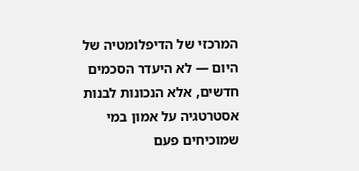המרכזי של הדיפלומטיה של היום — לא היעדר הסכמים חדשים, אלא הנכונות לבנות אסטרטגיה על אמון במי שמוכיחים פעם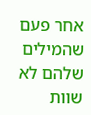אחר פעם שהמילים שלהם לא שוות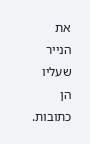את הנייר שעליו הן כתובות.